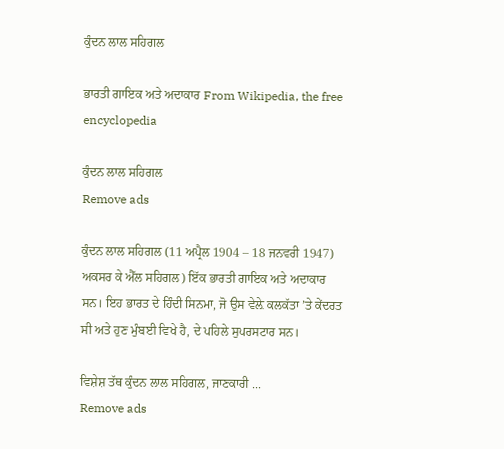ਕੁੰਦਨ ਲਾਲ ਸਹਿਗਲ

ਭਾਰਤੀ ਗਾਇਕ ਅਤੇ ਅਦਾਕਾਰ From Wikipedia, the free encyclopedia

ਕੁੰਦਨ ਲਾਲ ਸਹਿਗਲ
Remove ads

ਕੁੰਦਨ ਲਾਲ ਸਹਿਗਲ (11 ਅਪ੍ਰੈਲ 1904 – 18 ਜਨਵਰੀ 1947) ਅਕਸਰ ਕੇ ਐੱਲ ਸਹਿਗਲ) ਇੱਕ ਭਾਰਤੀ ਗਾਇਕ ਅਤੇ ਅਦਾਕਾਰ ਸਨ। ਇਹ ਭਾਰਤ ਦੇ ਹਿੰਦੀ ਸਿਨਮਾ, ਜੋ ਉਸ ਵੇਲ਼ੇ ਕਲਕੱਤਾ ’ਤੇ ਕੇਂਦਰਤ ਸੀ ਅਤੇ ਹੁਣ ਮੁੰਬਈ ਵਿਖੇ ਹੈ, ਦੇ ਪਹਿਲੇ ਸੁਪਰਸਟਾਰ ਸਨ।

ਵਿਸ਼ੇਸ਼ ਤੱਥ ਕੁੰਦਨ ਲਾਲ ਸਹਿਗਲ, ਜਾਣਕਾਰੀ ...
Remove ads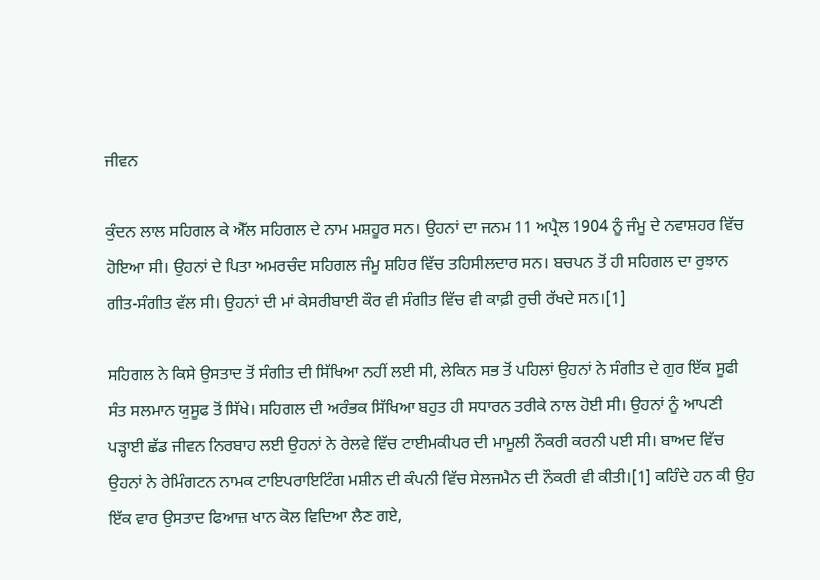ਜੀਵਨ

ਕੁੰਦਨ ਲਾਲ ਸਹਿਗਲ ਕੇ ਐੱਲ ਸਹਿਗਲ ਦੇ ਨਾਮ ਮਸ਼ਹੂਰ ਸਨ। ਉਹਨਾਂ ਦਾ ਜਨਮ 11 ਅਪ੍ਰੈਲ 1904 ਨੂੰ ਜੰਮੂ ਦੇ ਨਵਾਸ਼ਹਰ ਵਿੱਚ ਹੋਇਆ ਸੀ। ਉਹਨਾਂ ਦੇ ਪਿਤਾ ਅਮਰਚੰਦ ਸਹਿਗਲ ਜੰਮੂ ਸ਼ਹਿਰ ਵਿੱਚ ਤਹਿਸੀਲਦਾਰ ਸਨ। ਬਚਪਨ ਤੋਂ ਹੀ ਸਹਿਗਲ ਦਾ ਰੁਝਾਨ ਗੀਤ-ਸੰਗੀਤ ਵੱਲ ਸੀ। ਉਹਨਾਂ ਦੀ ਮਾਂ ਕੇਸਰੀਬਾਈ ਕੌਰ ਵੀ ਸੰਗੀਤ ਵਿੱਚ ਵੀ ਕਾਫ਼ੀ ਰੁਚੀ ਰੱਖਦੇ ਸਨ।[1]

ਸਹਿਗਲ ਨੇ ਕਿਸੇ ਉਸਤਾਦ ਤੋਂ ਸੰਗੀਤ ਦੀ ਸਿੱਖਿਆ ਨਹੀਂ ਲਈ ਸੀ, ਲੇਕਿਨ ਸਭ ਤੋਂ ਪਹਿਲਾਂ ਉਹਨਾਂ ਨੇ ਸੰਗੀਤ ਦੇ ਗੁਰ ਇੱਕ ਸੂਫੀ ਸੰਤ ਸਲਮਾਨ ਯੁਸੂਫ ਤੋਂ ਸਿੱਖੇ। ਸਹਿਗਲ ਦੀ ਅਰੰਭਕ ਸਿੱਖਿਆ ਬਹੁਤ ਹੀ ਸਧਾਰਨ ਤਰੀਕੇ ਨਾਲ ਹੋਈ ਸੀ। ਉਹਨਾਂ ਨੂੰ ਆਪਣੀ ਪੜ੍ਹਾਈ ਛੱਡ ਜੀਵਨ ਨਿਰਬਾਹ ਲਈ ਉਹਨਾਂ ਨੇ ਰੇਲਵੇ ਵਿੱਚ ਟਾਈਮਕੀਪਰ ਦੀ ਮਾਮੂਲੀ ਨੌਕਰੀ ਕਰਨੀ ਪਈ ਸੀ। ਬਾਅਦ ਵਿੱਚ ਉਹਨਾਂ ਨੇ ਰੇਮਿੰਗਟਨ ਨਾਮਕ ਟਾਇਪਰਾਇਟਿੰਗ ਮਸ਼ੀਨ ਦੀ ਕੰਪਨੀ ਵਿੱਚ ਸੇਲਜਮੈਨ ਦੀ ਨੌਕਰੀ ਵੀ ਕੀਤੀ।[1] ਕਹਿੰਦੇ ਹਨ ਕੀ ਉਹ ਇੱਕ ਵਾਰ ਉਸਤਾਦ ਫਿਆਜ਼ ਖਾਨ ਕੋਲ ਵਿਦਿਆ ਲੈਣ ਗਏ,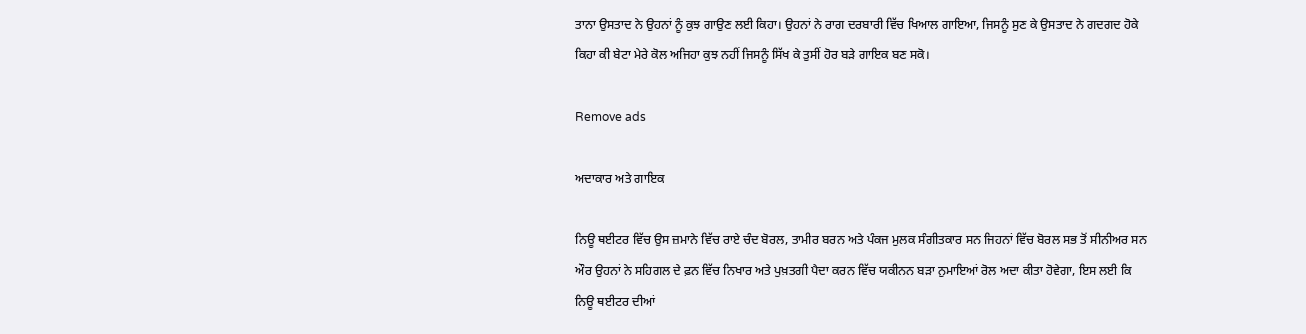ਤਾਨਾ ਉਸਤਾਦ ਨੇ ਉਹਨਾਂ ਨੂੰ ਕੁਝ ਗਾਉਣ ਲਈ ਕਿਹਾ। ਉਹਨਾਂ ਨੇ ਰਾਗ ਦਰਬਾਰੀ ਵਿੱਚ ਖਿਆਲ ਗਾਇਆ, ਜਿਸਨੂੰ ਸੁਣ ਕੇ ਉਸਤਾਦ ਨੇ ਗਦਗਦ ਹੋਕੇ ਕਿਹਾ ਕੀ ਬੇਟਾ ਮੇਰੇ ਕੋਲ ਅਜਿਹਾ ਕੁਝ ਨਹੀਂ ਜਿਸਨੂੰ ਸਿੱਖ ਕੇ ਤੁਸੀਂ ਹੋਰ ਬੜੇ ਗਾਇਕ ਬਣ ਸਕੋ।

Remove ads

ਅਦਾਕਾਰ ਅਤੇ ਗਾਇਕ

ਨਿਊ ਥਈਟਰ ਵਿੱਚ ਉਸ ਜ਼ਮਾਨੇ ਵਿੱਚ ਰਾਏ ਚੰਦ ਬੋਰਲ, ਤਾਮੀਰ ਬਰਨ ਅਤੇ ਪੰਕਜ ਮੁਲਕ ਸੰਗੀਤਕਾਰ ਸਨ ਜਿਹਨਾਂ ਵਿੱਚ ਬੋਰਲ ਸਭ ਤੋਂ ਸੀਨੀਅਰ ਸਨ ਔਰ ਉਹਨਾਂ ਨੇ ਸਹਿਗਲ ਦੇ ਫ਼ਨ ਵਿੱਚ ਨਿਖਾਰ ਅਤੇ ਪੁਖ਼ਤਗੀ ਪੈਦਾ ਕਰਨ ਵਿੱਚ ਯਕੀਨਨ ਬੜਾ ਨੁਮਾਇਆਂ ਰੋਲ ਅਦਾ ਕੀਤਾ ਹੋਵੇਗਾ, ਇਸ ਲਈ ਕਿ ਨਿਊ ਥਈਟਰ ਦੀਆਂ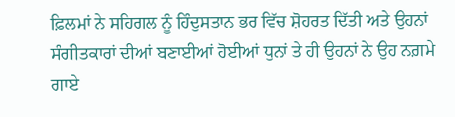ਫ਼ਿਲਮਾਂ ਨੇ ਸਹਿਗਲ ਨੂੰ ਹਿੰਦੁਸਤਾਨ ਭਰ ਵਿੱਚ ਸ਼ੋਹਰਤ ਦਿੱਤੀ ਅਤੇ ਉਹਨਾਂ ਸੰਗੀਤਕਾਰਾਂ ਦੀਆਂ ਬਣਾਈਆਂ ਹੋਈਆਂ ਧੁਨਾਂ ਤੇ ਹੀ ਉਹਨਾਂ ਨੇ ਉਹ ਨਗ਼ਮੇ ਗਾਏ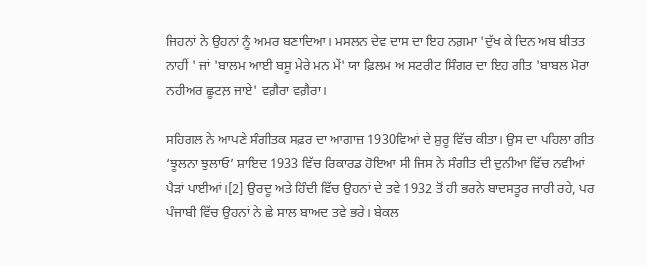ਜਿਹਨਾਂ ਨੇ ਉਹਨਾਂ ਨੂੰ ਅਮਰ ਬਣਾਦਿਆ। ਮਸਲਨ ਦੇਵ ਦਾਸ ਦਾ ਇਹ ਨਗ਼ਮਾ 'ਦੁੱਖ ਕੇ ਦਿਨ ਅਬ ਬੀਤਤ ਨਾਹੀਂ ' ਜਾਂ 'ਬਾਲਮ ਆਈ ਬਸੂ ਮੇਰੇ ਮਨ ਮੇਂ' ਯਾ ਫ਼ਿਲਮ ਅ ਸਟਰੀਟ ਸਿੰਗਰ ਦਾ ਇਹ ਗੀਤ 'ਬਾਬਲ ਮੋਰਾ ਨਹੀਅਰ ਛੂਟਲ਼ ਜਾਏ' ਵਗ਼ੈਰਾ ਵਗ਼ੈਰਾ।

ਸਹਿਗਲ ਨੇ ਆਪਣੇ ਸੰਗੀਤਕ ਸਫ਼ਰ ਦਾ ਆਗਾਜ਼ 1930ਵਿਆਂ ਦੇ ਸ਼ੁਰੂ ਵਿੱਚ ਕੀਤਾ। ਉਸ ਦਾ ਪਹਿਲਾ ਗੀਤ ‘ਝੂਲਨਾ ਝੁਲਾਓ’ ਸ਼ਾਇਦ 1933 ਵਿੱਚ ਰਿਕਾਰਡ ਹੋਇਆ ਸੀ ਜਿਸ ਨੇ ਸੰਗੀਤ ਦੀ ਦੁਨੀਆ ਵਿੱਚ ਨਵੀਆਂ ਪੈੜਾਂ ਪਾਈਆਂ।[2] ਉਰਦੂ ਅਤੇ ਹਿੰਦੀ ਵਿੱਚ ਉਹਨਾਂ ਦੇ ਤਵੇ 1932 ਤੋਂ ਹੀ ਭਰਨੇ ਬਾਦਸਤੂਰ ਜਾਰੀ ਰਹੇ, ਪਰ ਪੰਜਾਬੀ ਵਿੱਚ ਉਹਨਾਂ ਨੇ ਛੇ ਸਾਲ ਬਾਅਦ ਤਵੇ ਭਰੇ। ਬੇਕਲ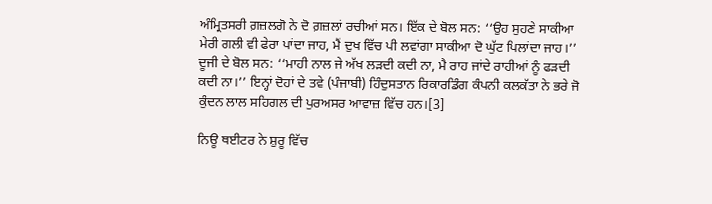ਅੰਮ੍ਰਿਤਸਰੀ ਗ਼ਜ਼ਲਗੋ ਨੇ ਦੋ ਗ਼ਜ਼ਲਾਂ ਰਚੀਆਂ ਸਨ। ਇੱਕ ਦੇ ਬੋਲ ਸਨ: ‘‘ਉਹ ਸੁਹਣੇ ਸਾਕੀਆ ਮੇਰੀ ਗਲੀ ਵੀ ਫੇਰਾ ਪਾਂਦਾ ਜਾਹ, ਮੈਂ ਦੁਖ ਵਿੱਚ ਪੀ ਲਵਾਂਗਾ ਸਾਕੀਆ ਦੋ ਘੁੱਟ ਪਿਲਾਂਦਾ ਜਾਹ।’’ ਦੂਜੀ ਦੇ ਬੋਲ ਸਨ: ‘‘ਮਾਹੀ ਨਾਲ ਜੇ ਅੱਖ ਲੜਦੀ ਕਦੀ ਨਾ, ਮੈ ਰਾਹ ਜਾਂਦੇ ਰਾਹੀਆਂ ਨੂੰ ਫੜਦੀ ਕਦੀ ਨਾ।’’ ਇਨ੍ਹਾਂ ਦੋਹਾਂ ਦੇ ਤਵੇ (ਪੰਜਾਬੀ) ਹਿੰਦੁਸਤਾਨ ਰਿਕਾਰਡਿੰਗ ਕੰਪਨੀ ਕਲਕੱਤਾ ਨੇ ਭਰੇ ਜੋ ਕੁੰਦਨ ਲਾਲ ਸਹਿਗਲ ਦੀ ਪੁਰਅਸਰ ਆਵਾਜ਼ ਵਿੱਚ ਹਨ।[3]

ਨਿਊ ਥਈਟਰ ਨੇ ਸ਼ੁਰੂ ਵਿੱਚ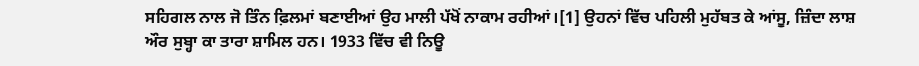ਸਹਿਗਲ ਨਾਲ ਜੋ ਤਿੰਨ ਫ਼ਿਲਮਾਂ ਬਣਾਈਆਂ ਉਹ ਮਾਲੀ ਪੱਖੋਂ ਨਾਕਾਮ ਰਹੀਆਂ।[1] ਉਹਨਾਂ ਵਿੱਚ ਪਹਿਲੀ ਮੁਹੱਬਤ ਕੇ ਆਂਸੂ, ਜ਼ਿੰਦਾ ਲਾਸ਼ ਔਰ ਸੁਬ੍ਹਾ ਕਾ ਤਾਰਾ ਸ਼ਾਮਿਲ ਹਨ। 1933 ਵਿੱਚ ਵੀ ਨਿਊ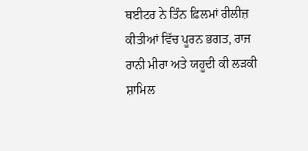ਥਈਟਰ ਨੇ ਤਿੰਨ ਫ਼ਿਲਮਾਂ ਰੀਲੀਜ਼ ਕੀਤੀਆਂ ਵਿੱਚ ਪੂਰਨ ਭਗਤ, ਰਾਜ ਰਾਨੀ ਮੀਰਾ ਅਤੇ ਯਹੂਦੀ ਕੀ ਲੜਕੀ ਸ਼ਾਮਿਲ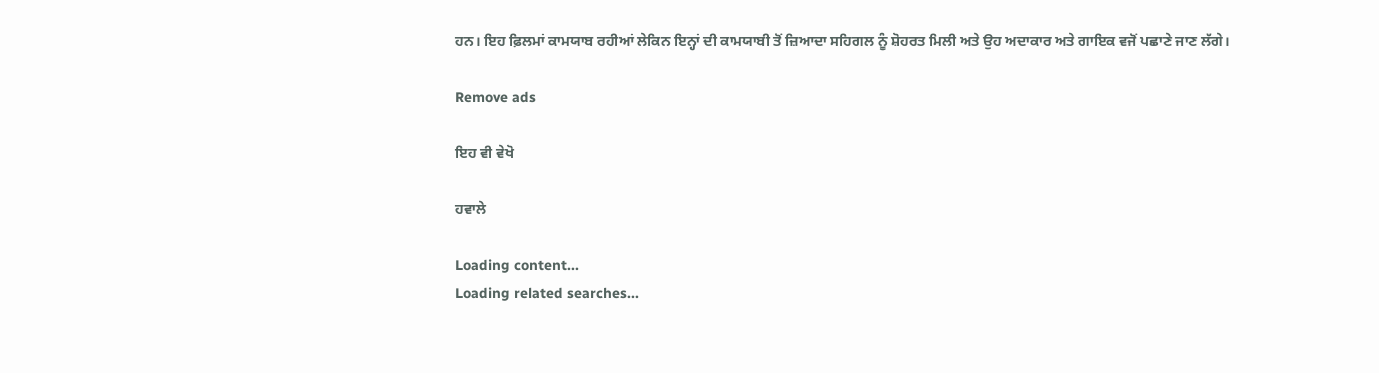ਹਨ। ਇਹ ਫ਼ਿਲਮਾਂ ਕਾਮਯਾਬ ਰਹੀਆਂ ਲੇਕਿਨ ਇਨ੍ਹਾਂ ਦੀ ਕਾਮਯਾਬੀ ਤੋਂ ਜ਼ਿਆਦਾ ਸਹਿਗਲ ਨੂੰ ਸ਼ੋਹਰਤ ਮਿਲੀ ਅਤੇ ਉਹ ਅਦਾਕਾਰ ਅਤੇ ਗਾਇਕ ਵਜੋਂ ਪਛਾਣੇ ਜਾਣ ਲੱਗੇ।

Remove ads

ਇਹ ਵੀ ਵੇਖੋ

ਹਵਾਲੇ

Loading content...
Loading related searches...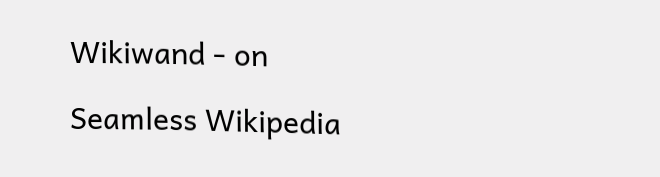Wikiwand - on

Seamless Wikipedia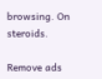browsing. On steroids.

Remove ads